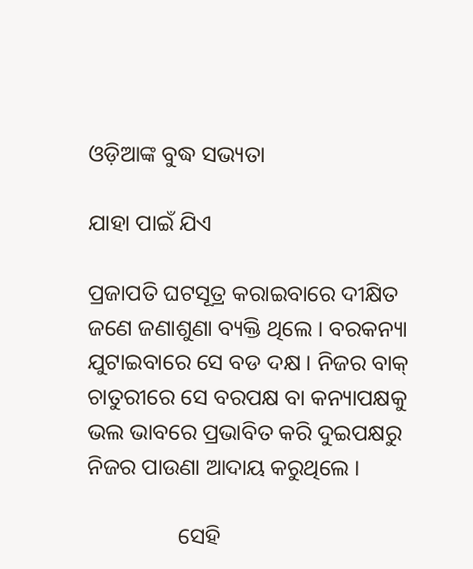ଓଡ଼ିଆଙ୍କ ବୁଦ୍ଧ ସଭ୍ୟତା

ଯାହା ପାଇଁ ଯିଏ

ପ୍ରଜାପତି ଘଟସୂତ୍ର କରାଇବାରେ ଦୀକ୍ଷିତ ଜଣେ ଜଣାଶୁଣା ବ୍ୟକ୍ତି ଥିଲେ । ବରକନ୍ୟା ଯୁଟାଇବାରେ ସେ ବଡ ଦକ୍ଷ । ନିଜର ବାକ୍ ଚାତୁରୀରେ ସେ ବରପକ୍ଷ ବା କନ୍ୟାପକ୍ଷକୁ ଭଲ ଭାବରେ ପ୍ରଭାବିତ କରି ଦୁଇପକ୍ଷରୁ ନିଜର ପାଉଣା ଆଦାୟ କରୁଥିଲେ ।

                ସେହି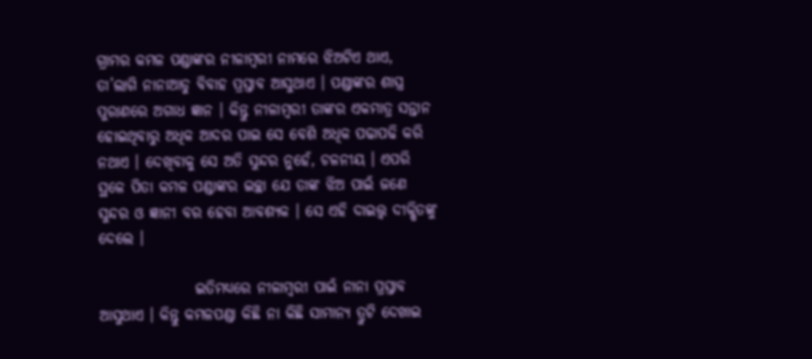ଗ୍ରାମର କମଳ ପଣ୍ଡାଙ୍କର ନୀଳାମ୍ବରୀ ନାମରେ ଝିଅଟିଏ ଥାଏ, ତା’ଲାଗି ନାନାଆଡୁ ବିବାହ ପ୍ରସ୍ତାବ ଆସୁଥାଏ । ପଣ୍ଡାଙ୍କର ଶାସ୍ତ୍ର ପୁରାଣରେ ଅଗାଧ ଜ୍ଞାନ । କିନ୍ତୁ ନୀଳାମ୍ବରୀ ତାଙ୍କର ଏକମାତ୍ର ସନ୍ତାନ ହୋଇଥିବାରୁ ଅଧିକ ଆଦର ପାଇ ସେ ବେଶି ଅଧିକ ପଢାପଢି କରି ନଥାଏ । ଦେଖିବାକୁ ସେ ଅତି ସୁନ୍ଦର ନୁହେଁ, ଚଳନୀୟ । ଏପରି ସ୍ଥଳେ ପିତା କମଳ ପଣ୍ଡାଙ୍କର ଇଚ୍ଛା ଯେ ତାଙ୍କ ଝିଅ ପାଇଁ ଜଣେ ସୁନ୍ଦର ଓ ଜ୍ଞାନୀ ବର ହେବା ଆବଶ୍ୟକ । ସେ ଏହି ଦାଇତ୍ତ୍ଵ ଦୀକ୍ଷିତଙ୍କୁ ଦେଲେ ।

                ଇତିମଧ୍ୟରେ ନୀଳାମ୍ବରୀ ପାଇଁ ନାନା ପ୍ରସ୍ତାବ ଆସୁଥାଏ । କିନ୍ତୁ କମଳପଣ୍ଡା କିଛି ନା କିଛି ସାମାନ୍ୟ ତ୍ରୁଟି ଦେଖାଇ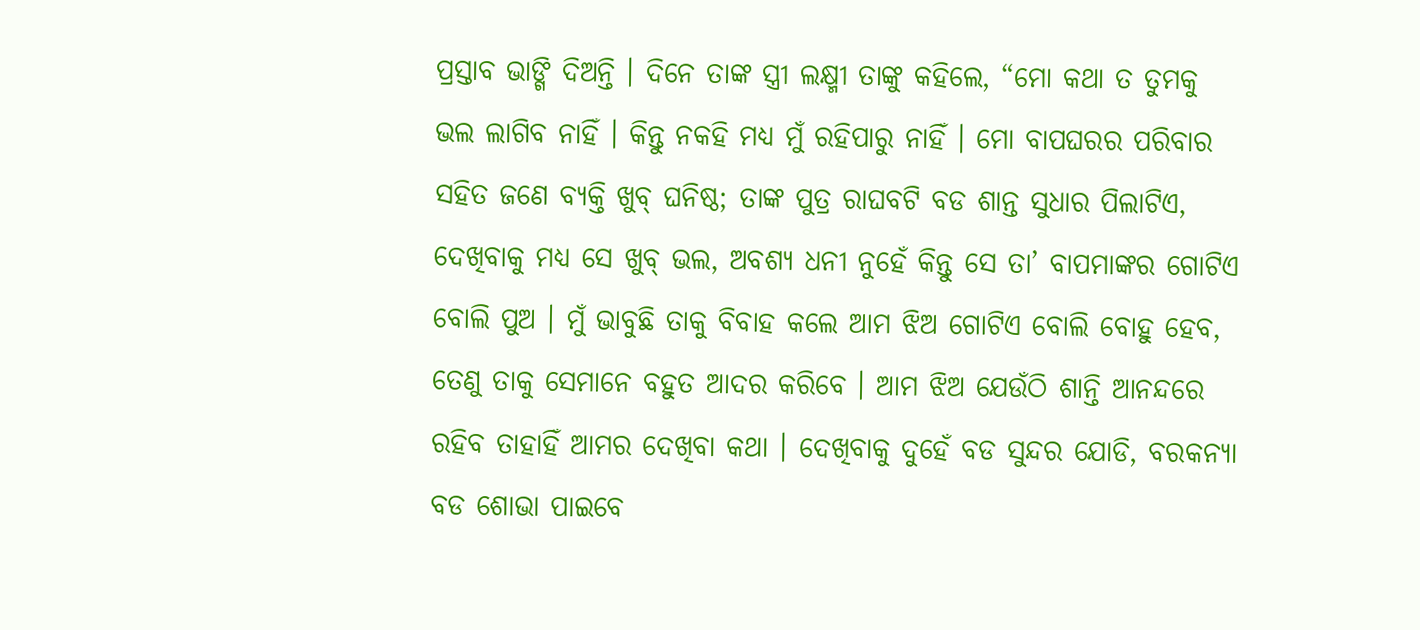ପ୍ରସ୍ତାବ ଭାଙ୍ଗି ଦିଅନ୍ତି । ଦିନେ ତାଙ୍କ ସ୍ତ୍ରୀ ଲକ୍ଷ୍ମୀ ତାଙ୍କୁ କହିଲେ, “ମୋ କଥା ତ ତୁମକୁ ଭଲ ଲାଗିବ ନାହିଁ । କିନ୍ତୁ ନକହି ମଧ୍ୟ ମୁଁ ରହିପାରୁ ନାହିଁ । ମୋ ବାପଘରର ପରିବାର ସହିତ ଜଣେ ବ୍ୟକ୍ତି ଖୁବ୍ ଘନିଷ୍ଠ; ତାଙ୍କ ପୁତ୍ର ରାଘବଟି ବଡ ଶାନ୍ତ ସୁଧାର ପିଲାଟିଏ, ଦେଖିବାକୁ ମଧ୍ୟ ସେ ଖୁବ୍ ଭଲ, ଅବଶ୍ୟ ଧନୀ ନୁହେଁ କିନ୍ତୁ ସେ ତା’ ବାପମାଙ୍କର ଗୋଟିଏ ବୋଲି ପୁଅ । ମୁଁ ଭାବୁଛି ତାକୁ ବିବାହ କଲେ ଆମ ଝିଅ ଗୋଟିଏ ବୋଲି ବୋହୁ ହେବ, ତେଣୁ ତାକୁ ସେମାନେ ବହୁତ ଆଦର କରିବେ । ଆମ ଝିଅ ଯେଉଁଠି ଶାନ୍ତି ଆନନ୍ଦରେ ରହିବ ତାହାହିଁ ଆମର ଦେଖିବା କଥା । ଦେଖିବାକୁ ଦୁହେଁ ବଡ ସୁନ୍ଦର ଯୋଡି, ବରକନ୍ୟା ବଡ ଶୋଭା ପାଇବେ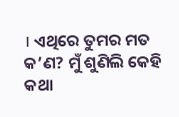। ଏଥିରେ ତୁମର ମତ କ’ଣ? ମୁଁ ଶୁଣିଲି କେହି କଥା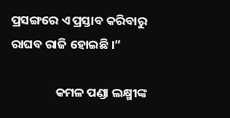ପ୍ରସଙ୍ଗରେ ଏ ପ୍ରସ୍ତାବ କରିବାରୁ ରାଘବ ରାଜି ହୋଇଛି ।”

                କମଳ ପଣ୍ଡା ଲକ୍ଷ୍ମୀଙ୍କ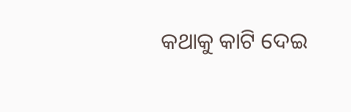କଥାକୁ କାଟି ଦେଇ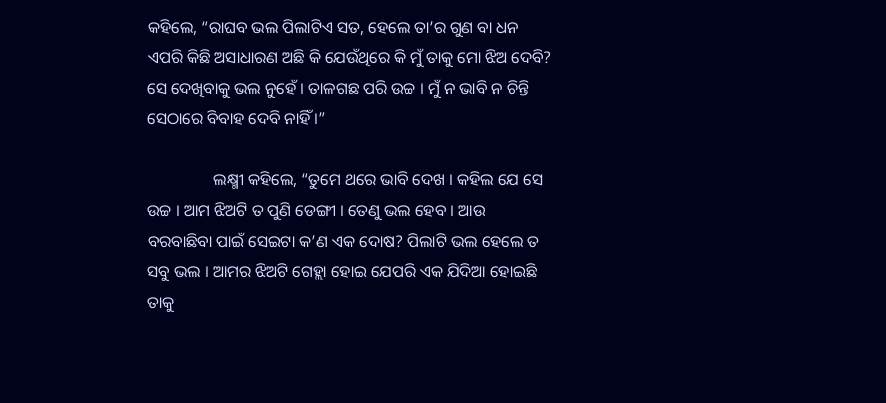କହିଲେ, “ରାଘବ ଭଲ ପିଲାଟିଏ ସତ, ହେଲେ ତା’ର ଗୁଣ ବା ଧନ ଏପରି କିଛି ଅସାଧାରଣ ଅଛି କି ଯେଉଁଥିରେ କି ମୁଁ ତାକୁ ମୋ ଝିଅ ଦେବି? ସେ ଦେଖିବାକୁ ଭଲ ନୁହେଁ । ତାଳଗଛ ପରି ଉଚ୍ଚ । ମୁଁ ନ ଭାବି ନ ଚିନ୍ତି ସେଠାରେ ବିବାହ ଦେବି ନାହିଁ ।”

                ଲକ୍ଷ୍ମୀ କହିଲେ, “ତୁମେ ଥରେ ଭାବି ଦେଖ । କହିଲ ଯେ ସେ ଉଚ୍ଚ । ଆମ ଝିଅଟି ତ ପୁଣି ଡେଙ୍ଗୀ । ତେଣୁ ଭଲ ହେବ । ଆଉ ବରବାଛିବା ପାଇଁ ସେଇଟା କ’ଣ ଏକ ଦୋଷ? ପିଲାଟି ଭଲ ହେଲେ ତ ସବୁ ଭଲ । ଆମର ଝିଅଟି ଗେହ୍ଲା ହୋଇ ଯେପରି ଏକ ଯିଦିଆ ହୋଇଛି ତାକୁ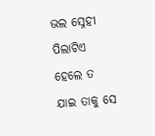ଭଲ ସ୍ନେହୀ ପିଲାଟିଏ ହେଲେ ତ ଯାଇ ତାକୁ ସେ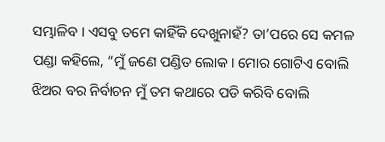ସମ୍ଭାଳିବ । ଏସବୁ ତମେ କାହିଁକି ଦେଖୁନାହଁ? ତା’ପରେ ସେ କମଳ ପଣ୍ଡା କହିଲେ, “ମୁଁ ଜଣେ ପଣ୍ଡିତ ଲୋକ । ମୋର ଗୋଟିଏ ବୋଲି ଝିଅର ବର ନିର୍ବାଚନ ମୁଁ ତମ କଥାରେ ପଡି କରିବି ବୋଲି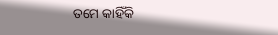ତମେ କାହିଁକି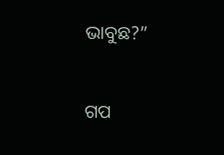ଭାବୁଛ?”


ଗପ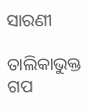ସାରଣୀ

ତାଲିକାଭୁକ୍ତ ଗପ